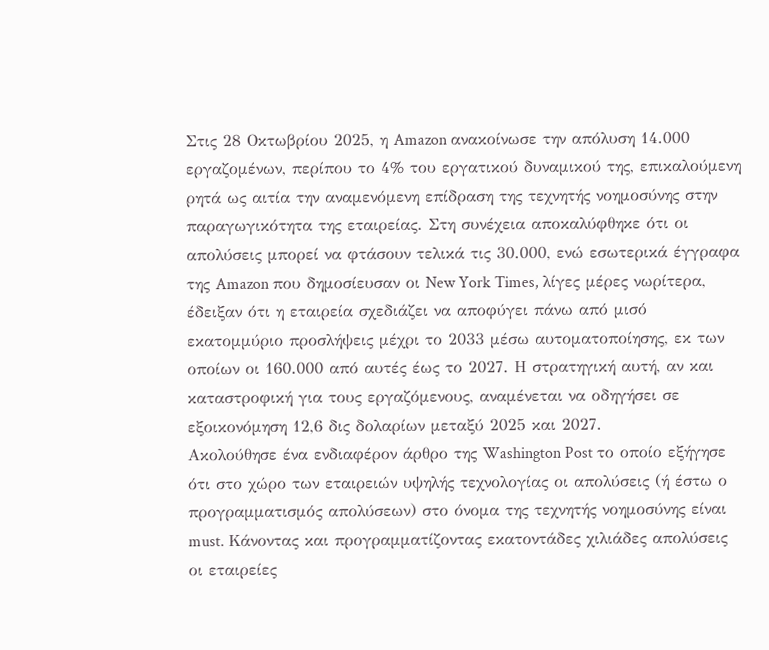Στις 28 Οκτωβρίου 2025, η Amazon ανακοίνωσε την απόλυση 14.000 εργαζομένων, περίπου το 4% του εργατικού δυναμικού της, επικαλούμενη ρητά ως αιτία την αναμενόμενη επίδραση της τεχνητής νοημοσύνης στην παραγωγικότητα της εταιρείας. Στη συνέχεια αποκαλύφθηκε ότι οι απολύσεις μπορεί να φτάσουν τελικά τις 30.000, ενώ εσωτερικά έγγραφα της Amazon που δημοσίευσαν οι New York Times, λίγες μέρες νωρίτερα, έδειξαν ότι η εταιρεία σχεδιάζει να αποφύγει πάνω από μισό εκατομμύριο προσλήψεις μέχρι το 2033 μέσω αυτοματοποίησης, εκ των οποίων οι 160.000 από αυτές έως το 2027. Η στρατηγική αυτή, αν και καταστροφική για τους εργαζόμενους, αναμένεται να οδηγήσει σε εξοικονόμηση 12,6 δις δολαρίων μεταξύ 2025 και 2027.
Ακολούθησε ένα ενδιαφέρον άρθρο της Washington Post το οποίο εξήγησε ότι στο χώρο των εταιρειών υψηλής τεχνολογίας οι απολύσεις (ή έστω ο προγραμματισμός απολύσεων) στο όνομα της τεχνητής νοημοσύνης είναι must. Κάνοντας και προγραμματίζοντας εκατοντάδες χιλιάδες απολύσεις οι εταιρείες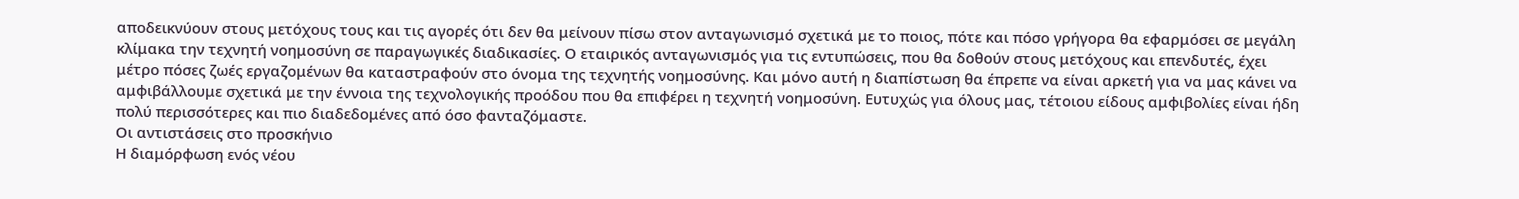αποδεικνύουν στους μετόχους τους και τις αγορές ότι δεν θα μείνουν πίσω στον ανταγωνισμό σχετικά με το ποιος, πότε και πόσο γρήγορα θα εφαρμόσει σε μεγάλη κλίμακα την τεχνητή νοημοσύνη σε παραγωγικές διαδικασίες. Ο εταιρικός ανταγωνισμός για τις εντυπώσεις, που θα δοθούν στους μετόχους και επενδυτές, έχει μέτρο πόσες ζωές εργαζομένων θα καταστραφούν στο όνομα της τεχνητής νοημοσύνης. Και μόνο αυτή η διαπίστωση θα έπρεπε να είναι αρκετή για να μας κάνει να αμφιβάλλουμε σχετικά με την έννοια της τεχνολογικής προόδου που θα επιφέρει η τεχνητή νοημοσύνη. Ευτυχώς για όλους μας, τέτοιου είδους αμφιβολίες είναι ήδη πολύ περισσότερες και πιο διαδεδομένες από όσο φανταζόμαστε.
Οι αντιστάσεις στο προσκήνιο
Η διαμόρφωση ενός νέου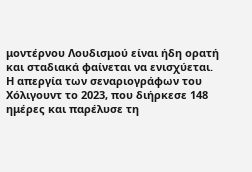μοντέρνου Λουδισμού είναι ήδη ορατή και σταδιακά φαίνεται να ενισχύεται. Η απεργία των σεναριογράφων του Χόλιγουντ το 2023, που διήρκεσε 148 ημέρες και παρέλυσε τη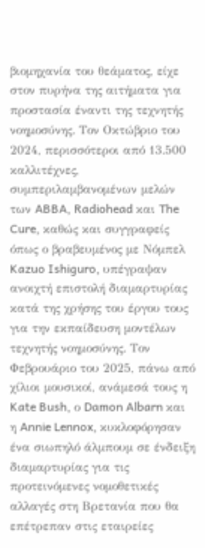βιομηχανία του θεάματος, είχε στον πυρήνα της αιτήματα για προστασία έναντι της τεχνητής νοημοσύνης. Τον Οκτώβριο του 2024, περισσότεροι από 13.500 καλλιτέχνες, συμπεριλαμβανομένων μελών των ABBA, Radiohead και The Cure, καθώς και συγγραφείς όπως ο βραβευμένος με Νόμπελ Kazuo Ishiguro, υπέγραψαν ανοιχτή επιστολή διαμαρτυρίας κατά της χρήσης του έργου τους για την εκπαίδευση μοντέλων τεχνητής νοημοσύνης. Τον Φεβρουάριο του 2025, πάνω από χίλιοι μουσικοί, ανάμεσά τους η Kate Bush, ο Damon Albarn και η Annie Lennox, κυκλοφόρησαν ένα σιωπηλό άλμπουμ σε ένδειξη διαμαρτυρίας για τις προτεινόμενες νομοθετικές αλλαγές στη Βρετανία που θα επέτρεπαν στις εταιρείες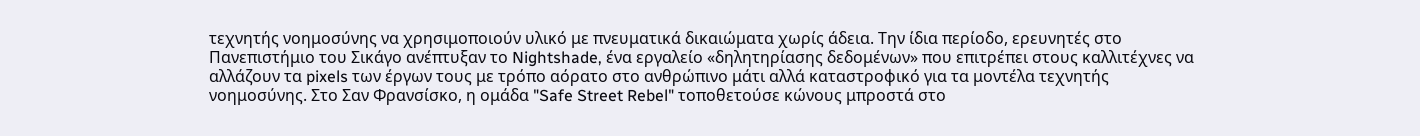τεχνητής νοημοσύνης να χρησιμοποιούν υλικό με πνευματικά δικαιώματα χωρίς άδεια. Την ίδια περίοδο, ερευνητές στο Πανεπιστήμιο του Σικάγο ανέπτυξαν το Nightshade, ένα εργαλείο «δηλητηρίασης δεδομένων» που επιτρέπει στους καλλιτέχνες να αλλάζουν τα pixels των έργων τους με τρόπο αόρατο στο ανθρώπινο μάτι αλλά καταστροφικό για τα μοντέλα τεχνητής νοημοσύνης. Στο Σαν Φρανσίσκο, η ομάδα "Safe Street Rebel" τοποθετούσε κώνους μπροστά στο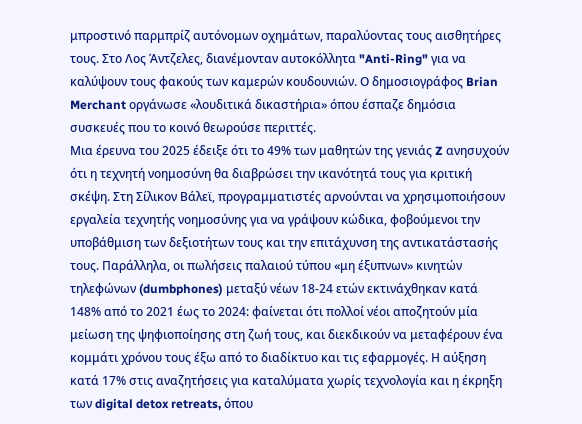μπροστινό παρμπρίζ αυτόνομων οχημάτων, παραλύοντας τους αισθητήρες τους. Στο Λος Άντζελες, διανέμονταν αυτοκόλλητα "Anti-Ring" για να καλύψουν τους φακούς των καμερών κουδουνιών. Ο δημοσιογράφος Brian Merchant οργάνωσε «λουδιτικά δικαστήρια» όπου έσπαζε δημόσια συσκευές που το κοινό θεωρούσε περιττές.
Μια έρευνα του 2025 έδειξε ότι το 49% των μαθητών της γενιάς Z ανησυχούν ότι η τεχνητή νοημοσύνη θα διαβρώσει την ικανότητά τους για κριτική σκέψη. Στη Σίλικον Βάλεϊ, προγραμματιστές αρνούνται να χρησιμοποιήσουν εργαλεία τεχνητής νοημοσύνης για να γράψουν κώδικα, φοβούμενοι την υποβάθμιση των δεξιοτήτων τους και την επιτάχυνση της αντικατάστασής τους. Παράλληλα, οι πωλήσεις παλαιού τύπου «μη έξυπνων» κινητών τηλεφώνων (dumbphones) μεταξύ νέων 18-24 ετών εκτινάχθηκαν κατά 148% από το 2021 έως το 2024: φαίνεται ότι πολλοί νέοι αποζητούν μία μείωση της ψηφιοποίησης στη ζωή τους, και διεκδικούν να μεταφέρουν ένα κομμάτι χρόνου τους έξω από το διαδίκτυο και τις εφαρμογές. Η αύξηση κατά 17% στις αναζητήσεις για καταλύματα χωρίς τεχνολογία και η έκρηξη των digital detox retreats, όπου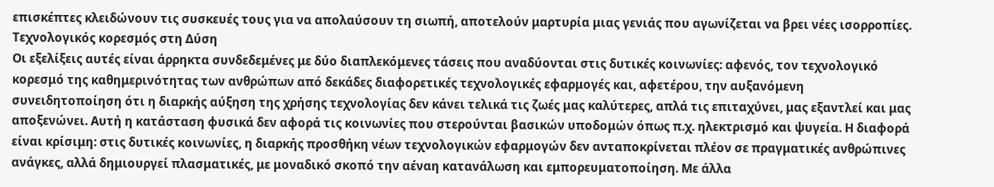επισκέπτες κλειδώνουν τις συσκευές τους για να απολαύσουν τη σιωπή, αποτελούν μαρτυρία μιας γενιάς που αγωνίζεται να βρει νέες ισορροπίες.
Τεχνολογικός κορεσμός στη Δύση
Οι εξελίξεις αυτές είναι άρρηκτα συνδεδεμένες με δύο διαπλεκόμενες τάσεις που αναδύονται στις δυτικές κοινωνίες: αφενός, τον τεχνολογικό κορεσμό της καθημερινότητας των ανθρώπων από δεκάδες διαφορετικές τεχνολογικές εφαρμογές και, αφετέρου, την αυξανόμενη συνειδητοποίηση ότι η διαρκής αύξηση της χρήσης τεχνολογίας δεν κάνει τελικά τις ζωές μας καλύτερες, απλά τις επιταχύνει, μας εξαντλεί και μας αποξενώνει. Αυτή η κατάσταση φυσικά δεν αφορά τις κοινωνίες που στερούνται βασικών υποδομών όπως π.χ. ηλεκτρισμό και ψυγεία. Η διαφορά είναι κρίσιμη: στις δυτικές κοινωνίες, η διαρκής προσθήκη νέων τεχνολογικών εφαρμογών δεν ανταποκρίνεται πλέον σε πραγματικές ανθρώπινες ανάγκες, αλλά δημιουργεί πλασματικές, με μοναδικό σκοπό την αέναη κατανάλωση και εμπορευματοποίηση. Με άλλα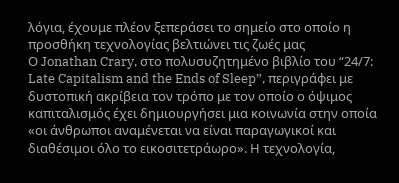λόγια, έχουμε πλέον ξεπεράσει το σημείο στο οποίο η προσθήκη τεχνολογίας βελτιώνει τις ζωές μας
Ο Jonathan Crary, στο πολυσυζητημένο βιβλίο του “24/7: Late Capitalism and the Ends of Sleep”, περιγράφει με δυστοπική ακρίβεια τον τρόπο με τον οποίο ο όψιμος καπιταλισμός έχει δημιουργήσει μια κοινωνία στην οποία «οι άνθρωποι αναμένεται να είναι παραγωγικοί και διαθέσιμοι όλο το εικοσιτετράωρο». Η τεχνολογία,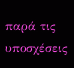παρά τις υποσχέσεις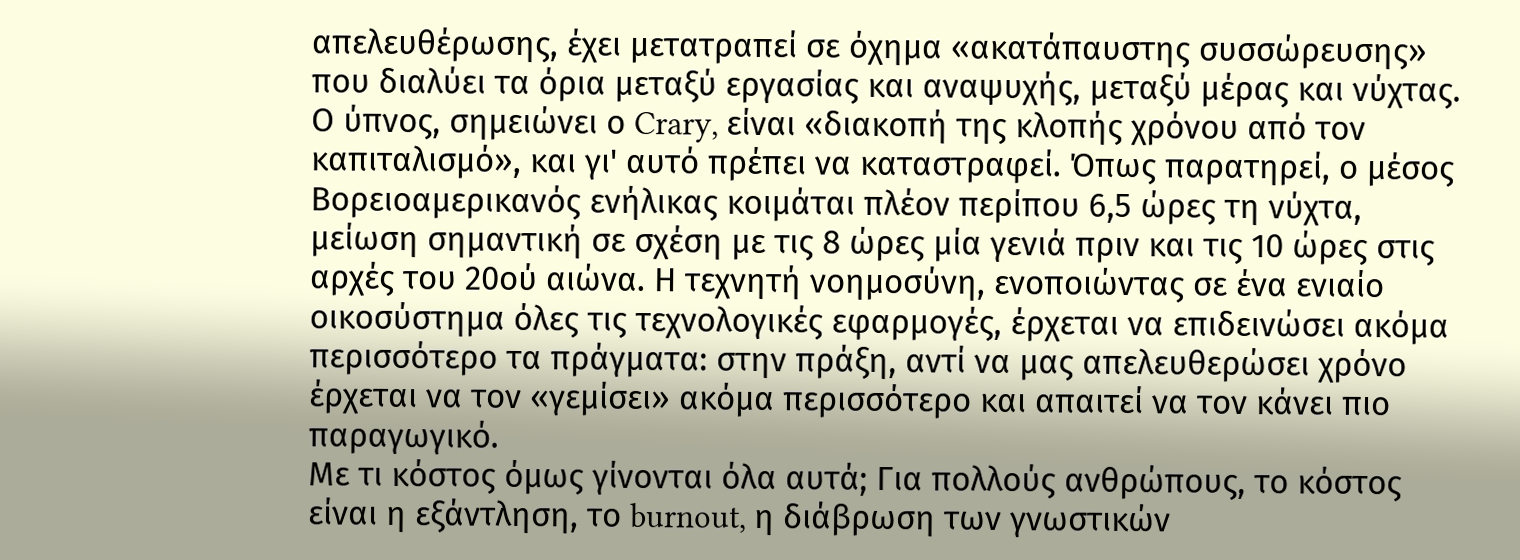απελευθέρωσης, έχει μετατραπεί σε όχημα «ακατάπαυστης συσσώρευσης» που διαλύει τα όρια μεταξύ εργασίας και αναψυχής, μεταξύ μέρας και νύχτας. Ο ύπνος, σημειώνει ο Crary, είναι «διακοπή της κλοπής χρόνου από τον καπιταλισμό», και γι' αυτό πρέπει να καταστραφεί. Όπως παρατηρεί, ο μέσος Βορειοαμερικανός ενήλικας κοιμάται πλέον περίπου 6,5 ώρες τη νύχτα, μείωση σημαντική σε σχέση με τις 8 ώρες μία γενιά πριν και τις 10 ώρες στις αρχές του 20ού αιώνα. Η τεχνητή νοημοσύνη, ενοποιώντας σε ένα ενιαίο οικοσύστημα όλες τις τεχνολογικές εφαρμογές, έρχεται να επιδεινώσει ακόμα περισσότερο τα πράγματα: στην πράξη, αντί να μας απελευθερώσει χρόνο έρχεται να τον «γεμίσει» ακόμα περισσότερο και απαιτεί να τον κάνει πιο παραγωγικό.
Με τι κόστος όμως γίνονται όλα αυτά; Για πολλούς ανθρώπους, το κόστος είναι η εξάντληση, το burnout, η διάβρωση των γνωστικών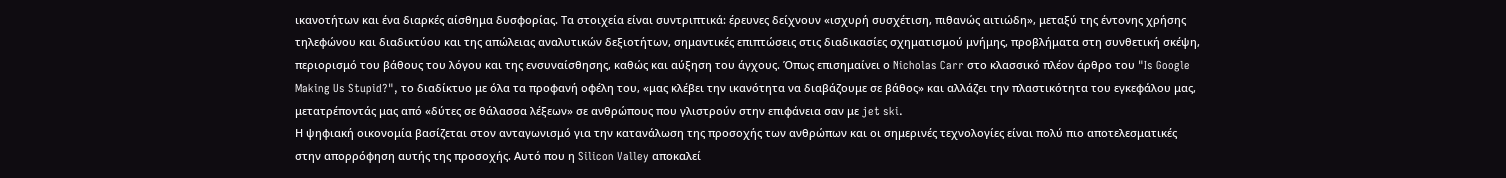ικανοτήτων και ένα διαρκές αίσθημα δυσφορίας. Τα στοιχεία είναι συντριπτικά: έρευνες δείχνουν «ισχυρή συσχέτιση, πιθανώς αιτιώδη», μεταξύ της έντονης χρήσης τηλεφώνου και διαδικτύου και της απώλειας αναλυτικών δεξιοτήτων, σημαντικές επιπτώσεις στις διαδικασίες σχηματισμού μνήμης, προβλήματα στη συνθετική σκέψη, περιορισμό του βάθους του λόγου και της ενσυναίσθησης, καθώς και αύξηση του άγχους. Όπως επισημαίνει ο Nicholas Carr στο κλασσικό πλέον άρθρο του "Is Google Making Us Stupid?", το διαδίκτυο με όλα τα προφανή οφέλη του, «μας κλέβει την ικανότητα να διαβάζουμε σε βάθος» και αλλάζει την πλαστικότητα του εγκεφάλου μας, μετατρέποντάς μας από «δύτες σε θάλασσα λέξεων» σε ανθρώπους που γλιστρούν στην επιφάνεια σαν με jet ski.
Η ψηφιακή οικονομία βασίζεται στον ανταγωνισμό για την κατανάλωση της προσοχής των ανθρώπων και οι σημερινές τεχνολογίες είναι πολύ πιο αποτελεσματικές στην απορρόφηση αυτής της προσοχής. Αυτό που η Silicon Valley αποκαλεί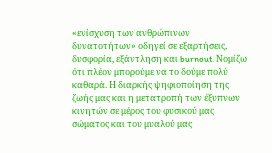«ενίσχυση των ανθρώπινων δυνατοτήτων» οδηγεί σε εξαρτήσεις, δυσφορία, εξάντληση και burnout. Νομίζω ότι πλέον μπορούμε να το δούμε πολύ καθαρά. Η διαρκής ψηφιοποίηση της ζωής μας και η μετατροπή των έξυπνων κινητών σε μέρος του φυσικού μας σώματος και του μυαλού μας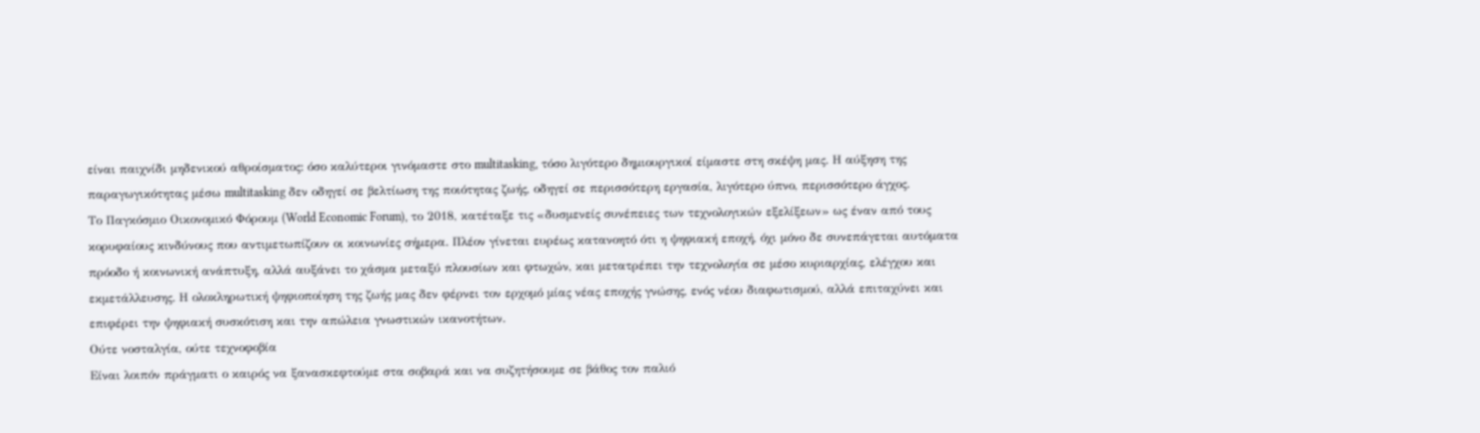είναι παιχνίδι μηδενικού αθροίσματος: όσο καλύτεροι γινόμαστε στο multitasking, τόσο λιγότερο δημιουργικοί είμαστε στη σκέψη μας. Η αύξηση της παραγωγικότητας μέσω multitasking δεν οδηγεί σε βελτίωση της ποιότητας ζωής, οδηγεί σε περισσότερη εργασία, λιγότερο ύπνο, περισσότερο άγχος.
Το Παγκόσμιο Οικονομικό Φόρουμ (World Economic Forum), το 2018, κατέταξε τις «δυσμενείς συνέπειες των τεχνολογικών εξελίξεων» ως έναν από τους κορυφαίους κινδύνους που αντιμετωπίζουν οι κοινωνίες σήμερα. Πλέον γίνεται ευρέως κατανοητό ότι η ψηφιακή εποχή, όχι μόνο δε συνεπάγεται αυτόματα πρόοδο ή κοινωνική ανάπτυξη, αλλά αυξάνει το χάσμα μεταξύ πλουσίων και φτωχών, και μετατρέπει την τεχνολογία σε μέσο κυριαρχίας, ελέγχου και εκμετάλλευσης. Η ολοκληρωτική ψηφιοποίηση της ζωής μας δεν φέρνει τον ερχομό μίας νέας εποχής γνώσης, ενός νέου διαφωτισμού, αλλά επιταχύνει και επιφέρει την ψηφιακή συσκότιση και την απώλεια γνωστικών ικανοτήτων.
Ούτε νοσταλγία, ούτε τεχνοφοβία
Είναι λοιπόν πράγματι ο καιρός να ξανασκεφτούμε στα σοβαρά και να συζητήσουμε σε βάθος τον παλιό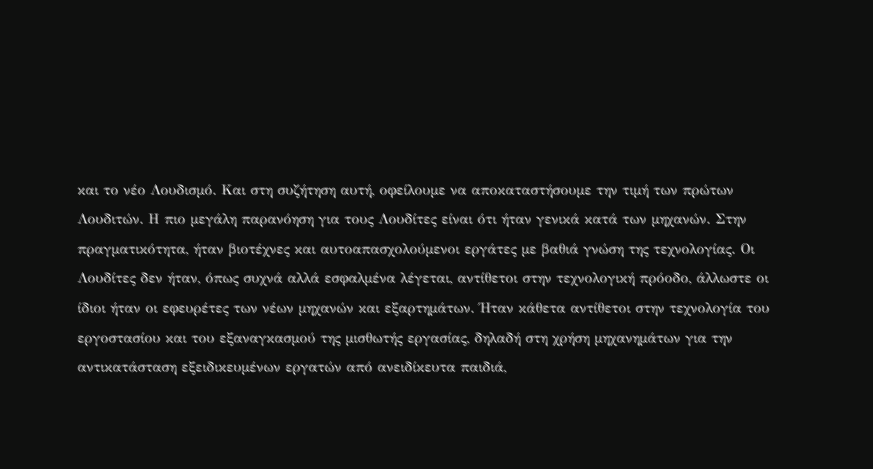και το νέο Λουδισμό. Και στη συζήτηση αυτή, οφείλουμε να αποκαταστήσουμε την τιμή των πρώτων Λουδιτών. Η πιο μεγάλη παρανόηση για τους Λουδίτες είναι ότι ήταν γενικά κατά των μηχανών. Στην πραγματικότητα, ήταν βιοτέχνες και αυτοαπασχολούμενοι εργάτες με βαθιά γνώση της τεχνολογίας. Οι Λουδίτες δεν ήταν, όπως συχνά αλλά εσφαλμένα λέγεται, αντίθετοι στην τεχνολογική πρόοδο, άλλωστε οι ίδιοι ήταν οι εφευρέτες των νέων μηχανών και εξαρτημάτων. Ήταν κάθετα αντίθετοι στην τεχνολογία του εργοστασίου και του εξαναγκασμού της μισθωτής εργασίας, δηλαδή στη χρήση μηχανημάτων για την αντικατάσταση εξειδικευμένων εργατών από ανειδίκευτα παιδιά,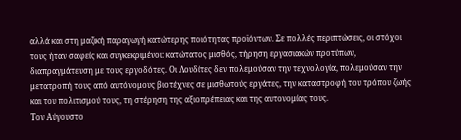αλλά και στη μαζική παραγωγή κατώτερης ποιότητας προϊόντων. Σε πολλές περιπτώσεις, οι στόχοι τους ήταν σαφείς και συγκεκριμένοι: κατώτατος μισθός, τήρηση εργασιακών προτύπων, διαπραγμάτευση με τους εργοδότες. Οι Λουδίτες δεν πολεμούσαν την τεχνολογία, πολεμούσαν την μετατροπή τους από αυτόνομους βιοτέχνες σε μισθωτούς εργάτες, την καταστροφή του τρόπου ζωής και του πολιτισμού τους, τη στέρηση της αξιοπρέπειας και της αυτονομίας τους.
Τον Αύγουστο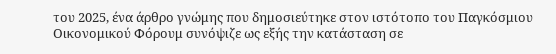του 2025, ένα άρθρο γνώμης που δημοσιεύτηκε στον ιστότοπο του Παγκόσμιου Οικονομικού Φόρουμ συνόψιζε ως εξής την κατάσταση σε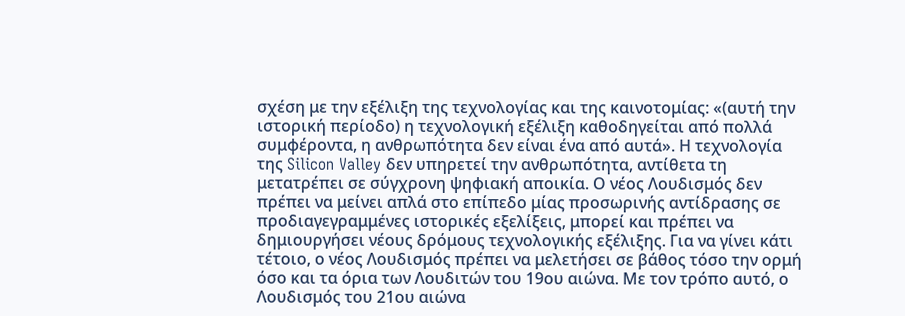σχέση με την εξέλιξη της τεχνολογίας και της καινοτομίας: «(αυτή την ιστορική περίοδο) η τεχνολογική εξέλιξη καθοδηγείται από πολλά συμφέροντα, η ανθρωπότητα δεν είναι ένα από αυτά». Η τεχνολογία της Silicon Valley δεν υπηρετεί την ανθρωπότητα, αντίθετα τη μετατρέπει σε σύγχρονη ψηφιακή αποικία. Ο νέος Λουδισμός δεν πρέπει να μείνει απλά στο επίπεδο μίας προσωρινής αντίδρασης σε προδιαγεγραμμένες ιστορικές εξελίξεις, μπορεί και πρέπει να δημιουργήσει νέους δρόμους τεχνολογικής εξέλιξης. Για να γίνει κάτι τέτοιο, ο νέος Λουδισμός πρέπει να μελετήσει σε βάθος τόσο την ορμή όσο και τα όρια των Λουδιτών του 19ου αιώνα. Με τον τρόπο αυτό, ο Λουδισμός του 21ου αιώνα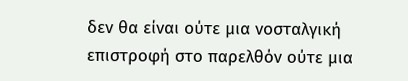δεν θα είναι ούτε μια νοσταλγική επιστροφή στο παρελθόν ούτε μια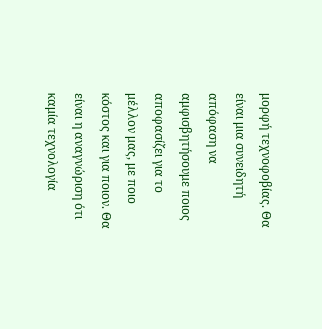μορφή τεχνοφοβίας. Θα είναι μια συνειδητή απόφαση να αμφισβητήσουμε ποιος αποφασίζει για το μέλλον μας, με ποιο κόστος και για ποιον. Θα είναι η αναγνώριση ότι καμία τεχνολογία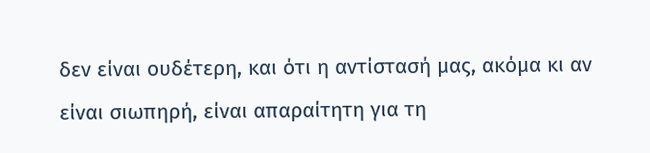δεν είναι ουδέτερη, και ότι η αντίστασή μας, ακόμα κι αν είναι σιωπηρή, είναι απαραίτητη για τη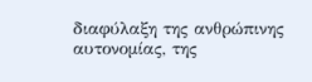διαφύλαξη της ανθρώπινης αυτονομίας, της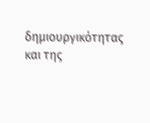δημιουργικότητας και της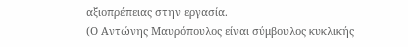αξιοπρέπειας στην εργασία.
(Ο Αντώνης Μαυρόπουλος είναι σύμβουλος κυκλικής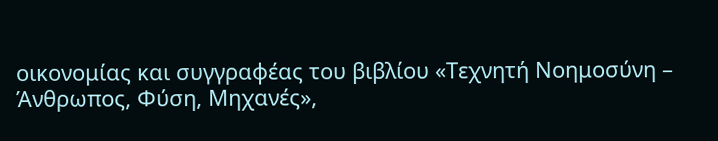οικονομίας και συγγραφέας του βιβλίου «Τεχνητή Νοημοσύνη – Άνθρωπος, Φύση, Μηχανές»,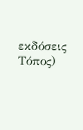εκδόσεις Τόπος)